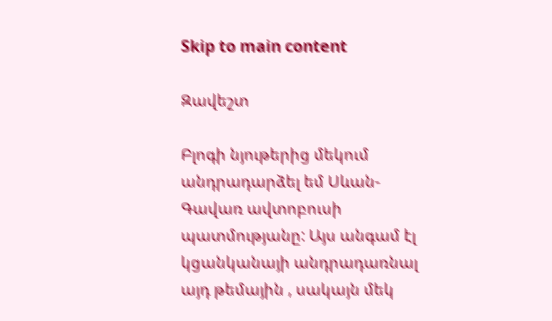Skip to main content

Զավեշտ

Բլոգի նյութերից մեկում  անդրադարձել եմ Սևան- Գավառ ավտոբուսի պատմությանը: Այս անգամ էլ կցանկանայի անդրադառնալ այդ թեմային , սակայն մեկ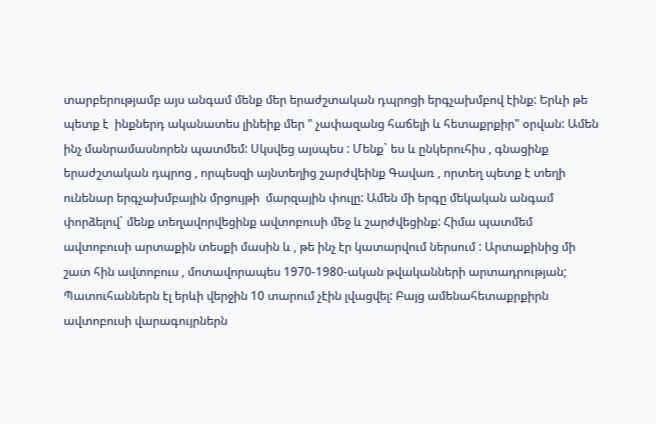տարբերությամբ այս անգամ մենք մեր երաժշտական դպրոցի երգչախմբով էինք: Երևի թե պետք է  ինքներդ ականատես լինեիք մեր " չափազանց հաճելի և հետաքրքիր" օրվան: Ամեն ինչ մանրամասնորեն պատմեմ: Սկսվեց այսպես : Մենք` ես և ընկերուհիս , գնացինք երաժշտական դպրոց , որպեսզի այնտեղից շարժվեինք Գավառ , որտեղ պետք է տեղի ունենար երգչախմբային մրցույթի  մարզային փուլը: Ամեն մի երգը մեկական անգամ փորձելով` մենք տեղավորվեցինք ավտոբուսի մեջ և շարժվեցինք: Հիմա պատմեմ ավտոբուսի արտաքին տեսքի մասին և , թե ինչ էր կատարվում ներսում : Արտաքինից մի շատ հին ավտոբուս , մոտավորապես 1970-1980-ական թվականների արտադրության; Պատուհաններն էլ երևի վերջին 10 տարում չէին լվացվել: Բայց ամենահետաքրքիրն ավտոբուսի վարագույրներն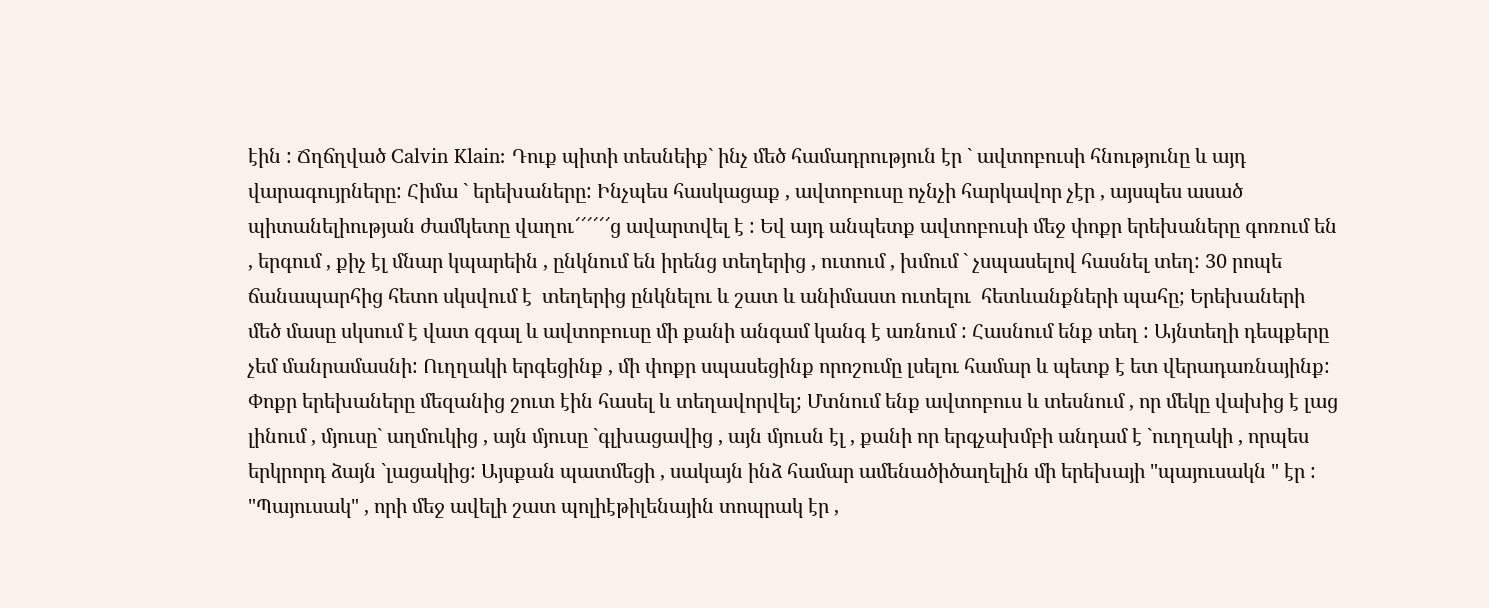էին : Ճղճղված Calvin Klain: Դուք պիտի տեսնեիք` ինչ մեծ համադրություն էր ` ավտոբուսի հնությունը և այդ վարագույրները: Հիմա ` երեխաները: Ինչպես հասկացաք , ավտոբուսը ոչնչի հարկավոր չէր , այսպես ասած պիտանելիության ժամկետը վաղու՜՜՜՜՜՜ց ավարտվել է : Եվ այդ անպետք ավտոբուսի մեջ փոքր երեխաները գոռում են , երգում , քիչ էլ մնար կպարեին , ընկնում են իրենց տեղերից , ուտում , խմում ` չսպասելով հասնել տեղ: 30 րոպե ճանապարհից հետո սկսվում է  տեղերից ընկնելու և շատ և անիմաստ ուտելու  հետևանքների պահը; Երեխաների մեծ մասը սկսում է վատ զգալ և ավտոբուսը մի քանի անգամ կանգ է առնում : Հասնում ենք տեղ : Այնտեղի դեպքերը չեմ մանրամասնի: Ուղղակի երգեցինք , մի փոքր սպասեցինք որոշումը լսելու համար և պետք է ետ վերադառնայինք: Փոքր երեխաները մեզանից շուտ էին հասել և տեղավորվել; Մտնում ենք ավտոբուս և տեսնում , որ մեկը վախից է լաց լինում , մյուսը` աղմուկից , այն մյուսը `գլխացավից , այն մյուսն էլ , քանի որ երգչախմբի անդամ է `ուղղակի , որպես երկրորդ ձայն `լացակից: Այսքան պատմեցի , սակայն ինձ համար ամենածիծաղելին մի երեխայի "պայուսակն " էր : "Պայուսակ" , որի մեջ ավելի շատ պոլիէթիլենային տոպրակ էր ,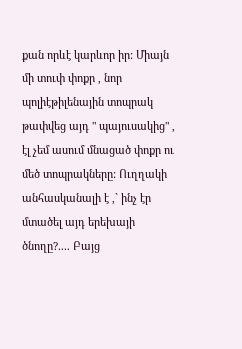քան որևէ կարևոր իր: Միայն մի տուփ փոքր , նոր պոլիէթիլենային տոպրակ թափվեց այդ " պայուսակից" , էլ չեմ ասում մնացած փոքր ու մեծ տոպրակները: Ուղղակի անհասկանալի է ,` ինչ էր մտածել այդ երեխայի ծնողը?.... Բայց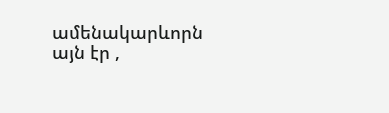ամենակարևորն այն էր ,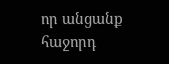որ անցանք հաջորդ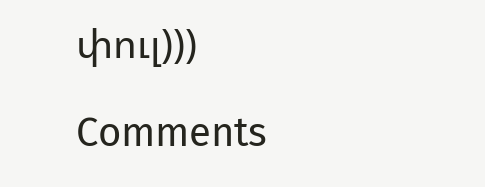փուլ)))

Comments